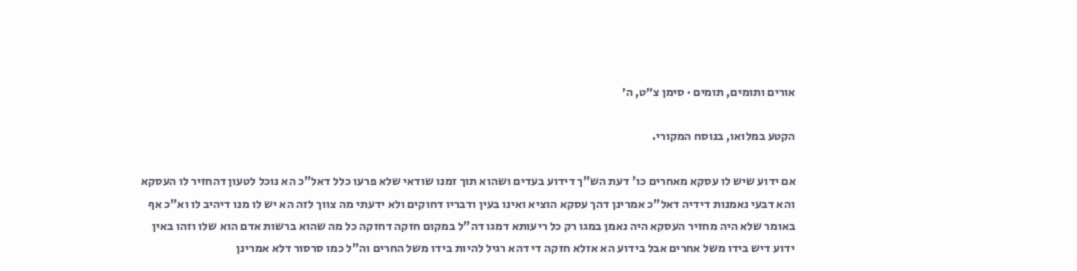אורים ותומים, תומים · סימן צ״ט, ה׳

הקטע במלואו, בנוסח המקורי.

אם ידוע שיש לו עסקא מאחרים כו' דעת הש"ך דידוע בעדים ושהוא תוך זמנו שודאי שלא פרעו כלל דאל"כ הא נוכל לטעון דהחזיר לו העסקא והא דבעי נאמנות דידיה דאל"כ אמרינן דהך עסקא הוציא ואינו בעין ודבריו דחוקים ולא ידעתי מה צווך לזה הא יש לו מנו דיהיב לו וא"כ אף באומר שלא היה מחזיר העסקא היה נאמן במגו רק כל ריעותא דמגו דה"ל במקום חזקה דחזקה כל מה שהוא ברשות אדם הוא שלו וזהו באין ידוע דיש בידו משל אחרים אבל בידוע הא אזלא חזקה די דהא רגיל להיות בידו משל החרים וה"ל כמו סרסור דלא אמרינן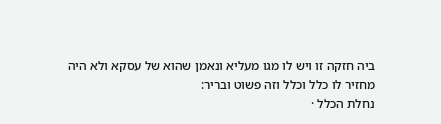ביה חזקה זו ויש לו מגו מעליא ונאמן שהוא של עסקא ולא היה מחזיר לו כלל וכלל וזה פשוט ובריר:
נחלת הכלל ·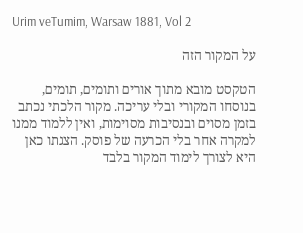Urim veTumim, Warsaw 1881, Vol 2

על המקור הזה

הטקסט מובא מתוך אורים ותומים, תומים, בנוסחו המקורי ובלי עריכה. מקור הלכתי נכתב בזמן מסוים ובנסיבות מסוימות, ואין ללמוד ממנו למקרה אחר בלי הכרעה של פוסק. הצגתו כאן היא לצורך לימוד המקור בלבד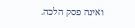ואינה פסק הלכה.